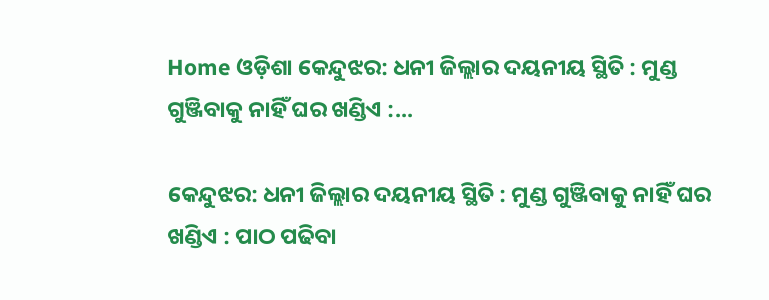Home ଓଡ଼ିଶା କେନ୍ଦୁଝର: ଧନୀ ଜିଲ୍ଲାର ଦୟନୀୟ ସ୍ଥିତି : ମୁଣ୍ଡ ଗୁଞ୍ଜିବାକୁ ନାହିଁ ଘର ଖଣ୍ଡିଏ :...

କେନ୍ଦୁଝର: ଧନୀ ଜିଲ୍ଲାର ଦୟନୀୟ ସ୍ଥିତି : ମୁଣ୍ଡ ଗୁଞ୍ଜିବାକୁ ନାହିଁ ଘର ଖଣ୍ଡିଏ : ପାଠ ପଢିବା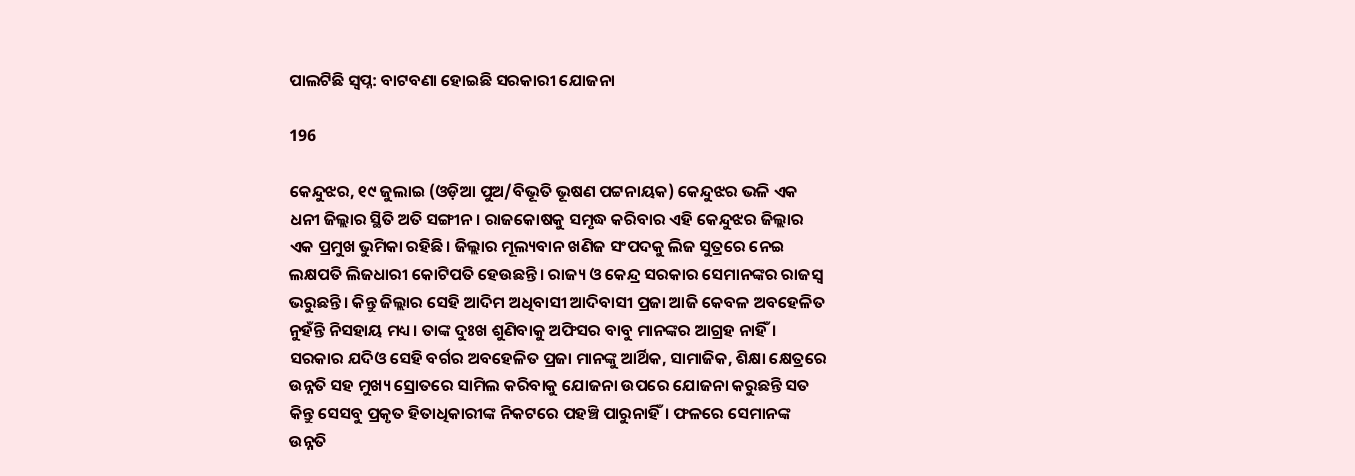ପାଲଟିଛି ସ୍ୱପ୍ନ: ବାଟବଣା ହୋଇଛି ସରକାରୀ ଯୋଜନା

196

କେନ୍ଦୁଝର, ୧୯ ଜୁଲାଇ (ଓଡ଼ିଆ ପୁଅ/ବିଭୂତି ଭୂଷଣ ପଟ୍ଟନାୟକ) କେନ୍ଦୁଝର ଭଳି ଏକ ଧନୀ ଜିଲ୍ଲାର ସ୍ଥିତି ଅତି ସଙ୍ଗୀନ। ରାଜକୋଷକୁ ସମୃଦ୍ଧ କରିବାର ଏହି କେନ୍ଦୁଝର ଜିଲ୍ଲାର ଏକ ପ୍ରମୁଖ ଭୁମିକା ରହିଛି। ଜିଲ୍ଲାର ମୂଲ୍ୟବାନ ଖଣିଜ ସଂପଦକୁ ଲିଜ ସୁତ୍ରରେ ନେଇ ଲକ୍ଷପତି ଲିଜଧାରୀ କୋଟିପତି ହେଉଛନ୍ତି। ରାଜ୍ୟ ଓ କେନ୍ଦ୍ର ସରକାର ସେମାନଙ୍କର ରାଜସ୍ୱ ଭରୁଛନ୍ତି। କିନ୍ତୁ ଜିଲ୍ଲାର ସେହି ଆଦିମ ଅଧିବାସୀ ଆଦିବାସୀ ପ୍ରଜା ଆଜି କେବଳ ଅବହେଳିତ ନୁହଁନ୍ତି ନିସହାୟ ମଧ୍ୟ। ତାଙ୍କ ଦୁଃଖ ଶୁଣିବାକୁ ଅଫିସର ବାବୁ ମାନଙ୍କର ଆଗ୍ରହ ନାହିଁ। ସରକାର ଯଦିଓ ସେହି ବର୍ଗର ଅବହେଳିତ ପ୍ରଜା ମାନଙ୍କୁ ଆର୍ଥିକ, ସାମାଜିକ, ଶିକ୍ଷା କ୍ଷେତ୍ରରେ ଉନ୍ନତି ସହ ମୁଖ୍ୟ ସ୍ରୋତରେ ସାମିଲ କରିବାକୁ ଯୋଜନା ଉପରେ ଯୋଜନା କରୁଛନ୍ତି ସତ କିନ୍ତୁ ସେସବୁ ପ୍ରକୃତ ହିତାଧିକାରୀଙ୍କ ନିକଟରେ ପହଞ୍ଚି ପାରୁନାହିଁ। ଫଳରେ ସେମାନଙ୍କ ଉନ୍ନତି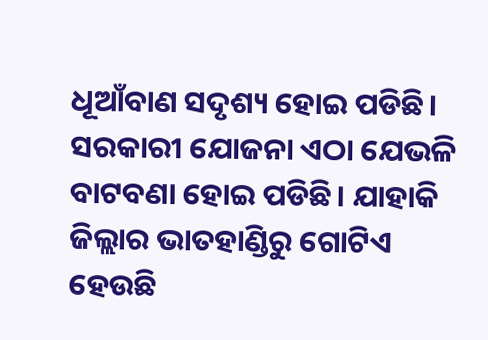ଧୂଆଁବାଣ ସଦୃଶ୍ୟ ହୋଇ ପଡିଛି। ସରକାରୀ ଯୋଜନା ଏଠା ଯେଭଳି ବାଟବଣା ହୋଇ ପଡିଛି। ଯାହାକି ଜିଲ୍ଲାର ଭାତହାଣ୍ଡିରୁ ଗୋଟିଏ ହେଉଛି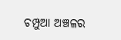ଚମ୍ପୁଆ ଅଞ୍ଚଳର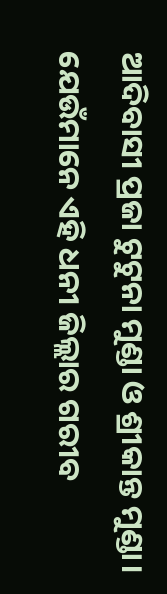ଆଦିବାସୀ ପ୍ରଜା ଟୁଟୁନା ମୁଣ୍ଡା ଓ ଶ୍ରୀକାନ୍ତ ମୁଣ୍ଡା। ଯେଉଁମାନେ ଏହି ଧନୀ ଜିଲ୍ଲାର ଗରୀବ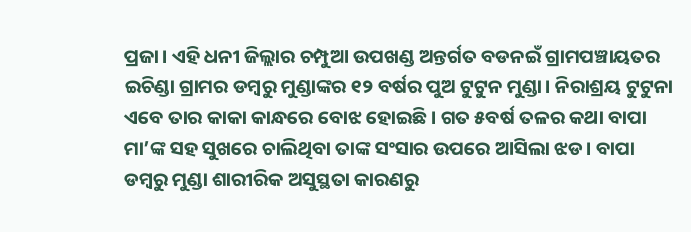ପ୍ରଜା। ଏହି ଧନୀ ଜିଲ୍ଲାର ଚମ୍ପୁଆ ଉପଖଣ୍ଡ ଅନ୍ତର୍ଗତ ବଡନଇଁ ଗ୍ରାମପଞ୍ଚାୟତର ଇଚିଣ୍ଡା ଗ୍ରାମର ଡମ୍ବରୁ ମୁଣ୍ଡାଙ୍କର ୧୨ ବର୍ଷର ପୁଅ ଟୁଟୁନ ମୁଣ୍ଡା। ନିରାଶ୍ରୟ ଟୁଟୁନା ଏବେ ତାର କାକା କାନ୍ଧରେ ବୋଝ ହୋଇଛି। ଗତ ୫ବର୍ଷ ତଳର କଥା ବାପା ମା’ଙ୍କ ସହ ସୁଖରେ ଚାଲିଥିବା ତାଙ୍କ ସଂସାର ଉପରେ ଆସିଲା ଝଡ। ବାପା ଡମ୍ବରୁ ମୁଣ୍ଡା ଶାରୀରିକ ଅସୁସ୍ଥତା କାରଣରୁ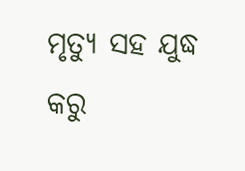ମୃତ୍ୟୁ ସହ ଯୁଦ୍ଧ କରୁ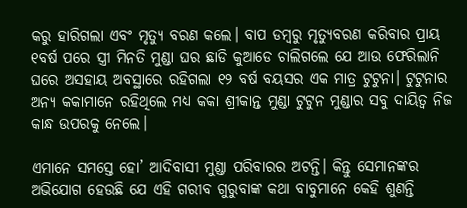କରୁ ହାରିଗଲା ଏବଂ ମୃତ୍ୟୁ ବରଣ କଲେ। ବାପ ଡମ୍ବରୁ ମୃତ୍ୟୁବରଣ କରିବାର ପ୍ରାୟ ୧ବର୍ଷ ପରେ ସ୍ତ୍ରୀ ମିନତି ମୁଣ୍ଡା ଘର ଛାଡି କୁଆଡେ ଚାଲିଗଲେ ଯେ ଆଉ ଫେରିଲାନି ଘରେ ଅସହାୟ ଅବସ୍ଥାରେ ରହିଗଲା ୧୨ ବର୍ଷ ବୟସର ଏକ ମାତ୍ର ଟୁଟୁନା। ଟୁଟୁନାର ଅନ୍ୟ କକାମାନେ ରହିଥିଲେ ମଧ୍ୟ କକା ଶ୍ରୀକାନ୍ତ ମୁଣ୍ଡା ଟୁଟୁନ ମୁଣ୍ଡାର ସବୁ ଦାୟିତ୍ୱ ନିଜ କାନ୍ଧ ଉପରକୁ ନେଲେ।

ଏମାନେ ସମସ୍ତେ ହୋ’ ଆଦିବାସୀ ମୁଣ୍ଡା ପରିବାରର ଅଟନ୍ତି। କିନ୍ତୁ ସେମାନଙ୍କର ଅଭିଯୋଗ ହେଉଛି ଯେ ଏହି ଗରୀବ ଗୁରୁବାଙ୍କ କଥା ବାବୁମାନେ କେହି ଶୁଣନ୍ତି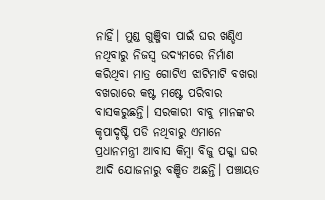ନାହିଁ। ମୁଣ୍ଡ ଗୁଞ୍ଜିବା ପାଇଁ ଘର ଖଣ୍ଡିଏ ନଥିବାରୁ ନିଜସ୍ୱ ଉଦ୍ୟମରେ ନିର୍ମାଣ କରିଥିବା ମାତ୍ର ଗୋଟିଏ ଝାଟିମାଟି ବଖରା ବଖରାରେ କଷ୍ଟ ମଷ୍ଟେ ପରିବାର ବାସକରୁଛନ୍ତି। ସରକାରୀ ବାବୁ ମାନଙ୍କର କୃପାଦୃଷ୍ଟି ପଡି ନଥିବାରୁ ଏମାନେ ପ୍ରଧାନମନ୍ତ୍ରୀ ଆବାସ କିମ୍ବା ବିଜୁ ପକ୍କା ଘର ଆଦି ଯୋଜନାରୁ ବଞ୍ଝିତ ଅଛନ୍ତି। ପଞ୍ଚାୟତ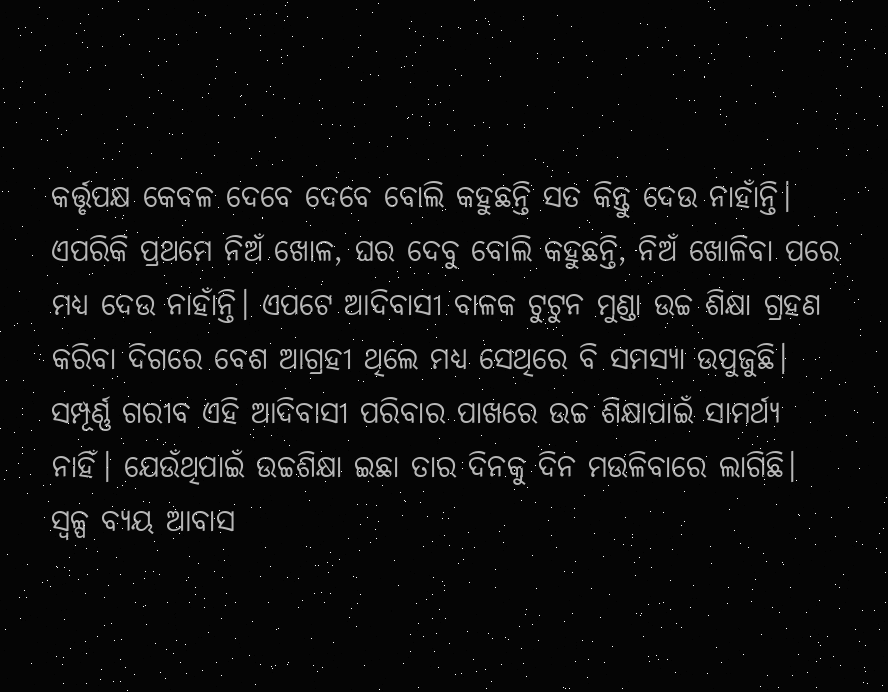କର୍ତ୍ତୃପକ୍ଷ କେବଳ ଦେବେ ଦେବେ ବୋଲି କହୁଛନ୍ତି ସତ କିନ୍ତୁ ଦେଉ ନାହାଁନ୍ତି। ଏପରିକି ପ୍ରଥମେ ନିଅଁ ଖୋଳ, ଘର ଦେବୁ ବୋଲି କହୁଛନ୍ତି, ନିଅଁ ଖୋଳିବା ପରେ ମଧ୍ୟ ଦେଉ ନାହାଁନ୍ତି। ଏପଟେ ଆଦିବାସୀ ବାଳକ ଟୁଟୁନ ମୁଣ୍ଡା ଉଚ୍ଚ ଶିକ୍ଷା ଗ୍ରହଣ କରିବା ଦିଗରେ ବେଶ ଆଗ୍ରହୀ ଥିଲେ ମଧ୍ୟ ସେଥିରେ ବି ସମସ୍ୟା ଉପୁଜୁଛି। ସମ୍ପୂର୍ଣ୍ଣ ଗରୀବ ଏହି ଆଦିବାସୀ ପରିବାର ପାଖରେ ଉଚ୍ଚ ଶିକ୍ଷାପାଇଁ ସାମର୍ଥ୍ୟ ନାହିଁ। ଯେଉଁଥିପାଇଁ ଉଚ୍ଚଶିକ୍ଷା ଇଛା ତାର ଦିନକୁ ଦିନ ମଉଳିବାରେ ଲାଗିଛି। ସ୍ୱଳ୍ପ ବ୍ୟୟ ଆବାସ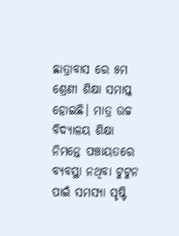ଛାତ୍ରାବାସ ରେ ୫ମ ଶ୍ରେଣୀ ଶିକ୍ଷା ସମାପ୍ତ ହୋଇଛି। ମାତ୍ର ଉଚ୍ଚ ବିଦ୍ୟାଳୟ ଶିକ୍ଷା ନିମନ୍ତେ ପଞ୍ଚାୟତରେ ବ୍ୟବସ୍ଥା ନଥିବା ଟୁଟୁନ ପାଇଁ ସମସ୍ୟା ସୃଷ୍ଟି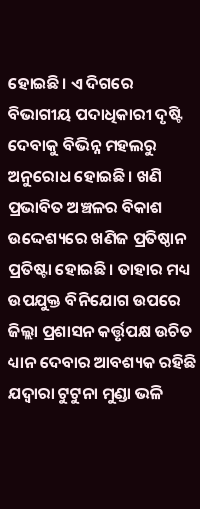ହୋଇଛି। ଏ ଦିଗରେ ବିଭାଗୀୟ ପଦାଧିକାରୀ ଦୃଷ୍ଟି ଦେବାକୁ ବିଭିନ୍ନ ମହଲରୁ ଅନୁରୋଧ ହୋଇଛି। ଖଣି ପ୍ରଭାବିତ ଅଞ୍ଚଳର ବିକାଶ ଉଦ୍ଦେଶ୍ୟରେ ଖଣିଜ ପ୍ରତିଷ୍ଠାନ ପ୍ରତିଷ୍ଟା ହୋଇଛି। ତାହାର ମଧ୍ୟ ଉପଯୁକ୍ତ ବିନିଯୋଗ ଉପରେ ଜିଲ୍ଲା ପ୍ରଶାସନ କର୍ତ୍ତୃପକ୍ଷ ଉଚିତ ଧ୍ୟାନ ଦେବାର ଆବଶ୍ୟକ ରହିଛି ଯଦ୍ୱାରା ଟୁଟୁନା ମୁଣ୍ଡା ଭଳି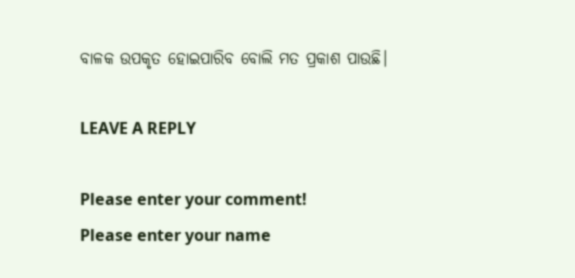ବାଳକ ଉପକୃତ ହୋଇପାରିବ ବୋଲି ମତ ପ୍ରକାଶ ପାଉଛି।

LEAVE A REPLY

Please enter your comment!
Please enter your name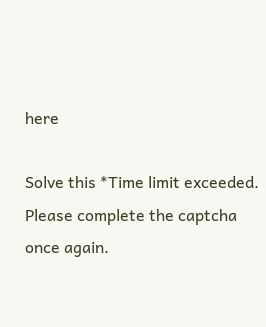here

Solve this *Time limit exceeded. Please complete the captcha once again.